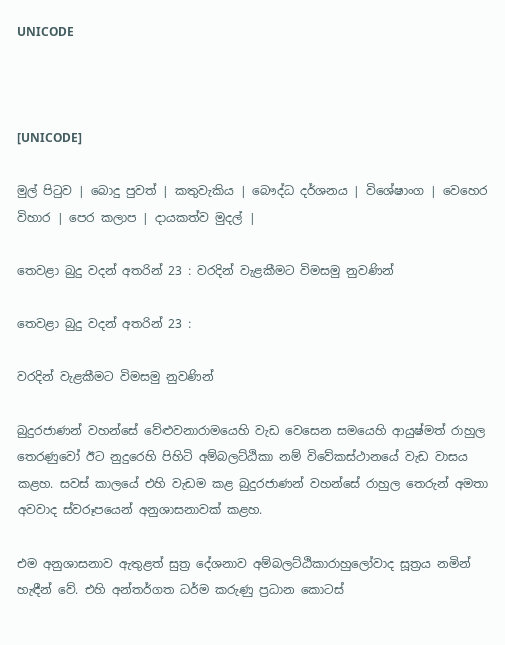UNICODE



[UNICODE]

මුල් පිටුව | බොදු පුවත් | කතුවැකිය | බෞද්ධ දර්ශනය | විශේෂාංග | වෙහෙර විහාර | පෙර කලාප | දායකත්ව මුදල් |

තෙවළා බුදු වදන් අතරින් 23 : වරදින් වැළකීමට විමසමු නුවණින්

තෙවළා බුදු වදන් අතරින් 23 :

වරදින් වැළකීමට විමසමු නුවණින්

බුදුරජාණන් වහන්සේ වේළුවනාරාමයෙහි වැඩ වෙසෙන සමයෙහි ආයුෂ්මත් රාහුල තෙරණුවෝ ඊට නුදුරෙහි පිහිටි අම්බලට්ඨිකා නම් විවේකස්ථානයේ වැඩ වාසය කළහ. සවස් කාලයේ එහි වැඩම කළ බුදුරජාණන් වහන්සේ රාහුල තෙරුන් අමතා අවවාද ස්වරූපයෙන් අනුශාසනාවක් කළහ.

එම අනුශාසනාව ඇතුළත් සුත්‍ර දේශනාව අම්බලට්ඨිකාරාහුලෝවාද සූත්‍රය නමින් හැඳීන් වේ. එහි අන්තර්ගත ධර්ම කරුණු ප්‍රධාන කොටස්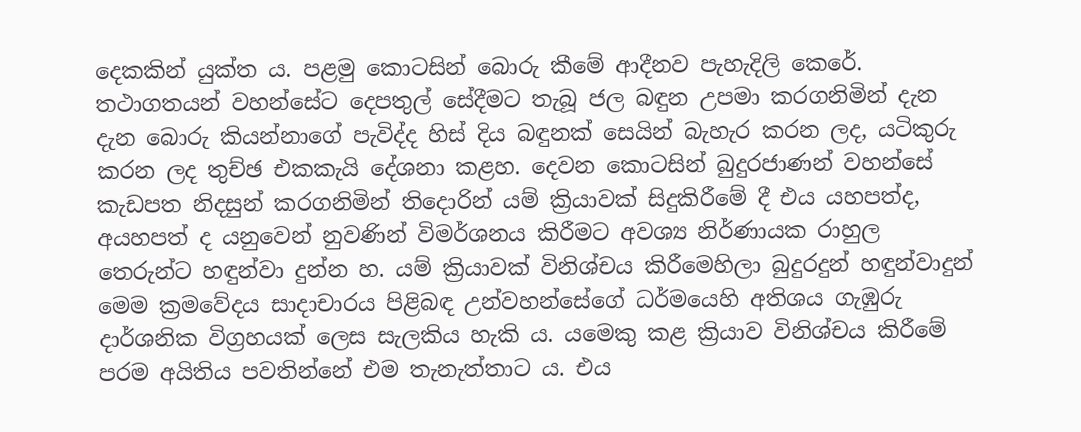දෙකකින් යුක්ත ය. පළමු කොටසින් බොරු කීමේ ආදීනව පැහැදිලි කෙරේ. තථාගතයන් වහන්සේට දෙපතුල් සේදීමට තැබූ ජල බඳුන උපමා කරගනිමින් දැන දැන බොරු කියන්නාගේ පැවිද්ද හිස් දිය බඳුනක් සෙයින් බැහැර කරන ලද, යටිකුරු කරන ලද තුච්ඡ එකකැයි දේශනා කළහ. දෙවන කොටසින් බුදුරජාණන් වහන්සේ කැඩපත නිදසුන් කරගනිමින් තිදොරින් යම් ක්‍රියාවක් සිදුකිරීමේ දී එය යහපත්ද, අයහපත් ද යනුවෙන් නුවණින් විමර්ශනය කිරීමට අවශ්‍ය නිර්ණායක රාහුල තෙරුන්ට හඳුන්වා දුන්න හ. යම් ක්‍රියාවක් විනිශ්චය කිරීමෙහිලා බුදුරදුන් හඳුන්වාදුන් මෙම ක්‍රමවේදය සාදාචාරය පිළිබඳ උන්වහන්සේගේ ධර්මයෙහි අතිශය ගැඹුරු දාර්ශනික විග්‍රහයක් ලෙස සැලකිය හැකි ය. යමෙකු කළ ක්‍රියාව විනිශ්චය කිරීමේ පරම අයිතිය පවතින්නේ එම තැනැත්තාට ය. එය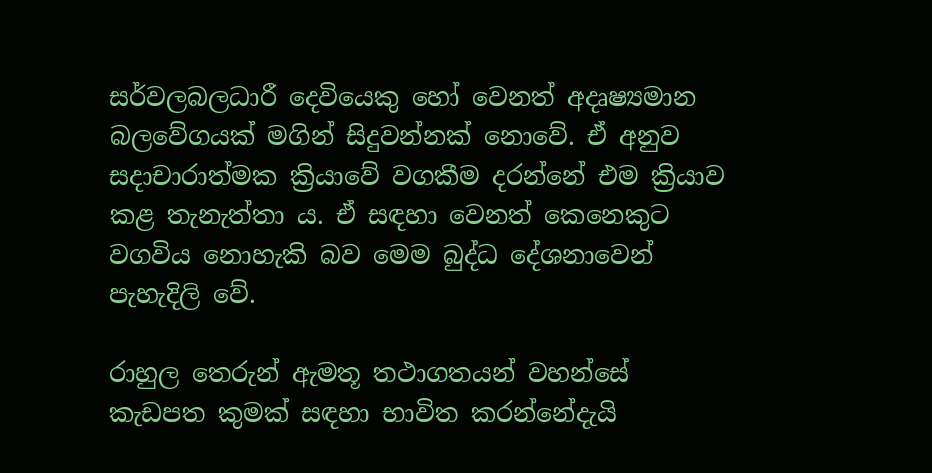සර්වලබලධාරී දෙවියෙකු හෝ වෙනත් අදෘෂ්‍යමාන බලවේගයක් මගින් සිදුවන්නක් නොවේ. ඒ අනුව සදාචාරාත්මක ක්‍රියාවේ වගකීම දරන්නේ එම ක්‍රියාව කළ තැනැත්තා ය. ඒ සඳහා වෙනත් කෙනෙකුට වගවිය නොහැකි බව මෙම බුද්ධ දේශනාවෙන් පැහැදිලි වේ.

රාහුල තෙරුන් ඇමතූ තථාගතයන් වහන්සේ කැඩපත කුමක් සඳහා භාවිත කරන්නේදැයි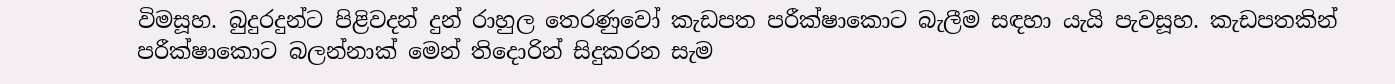විමසූහ. බුදුරදුන්ට පිළිවදන් දුන් රාහුල තෙරණුවෝ කැඩපත පරීක්ෂාකොට බැලීම සඳහා යැයි පැවසූහ. කැඩපතකින් පරීක්ෂාකොට බලන්නාක් මෙන් තිදොරින් සිදුකරන සැම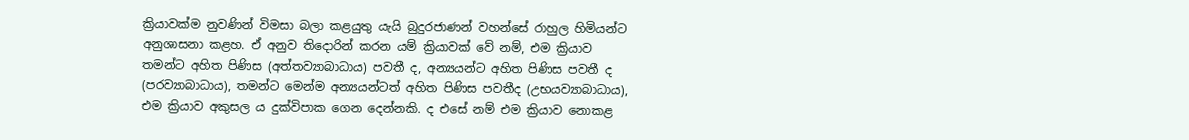ක්‍රියාවක්ම නුවණින් විමසා බලා කළයුතු යැයි බුදුරජාණන් වහන්සේ රාහුල හිමියන්ට අනුශාසනා කළහ. ඒ අනුව තිදොරින් කරන යම් ක්‍රියාවක් වේ නම්, එම ක්‍රියාව තමන්ට අහිත පිණිස (අත්තව්‍යාබාධාය) පවතී ද, අන්‍යයන්ට අහිත පිණිස පවතී ද (පරව්‍යාබාධාය), තමන්ට මෙන්ම අන්‍යයන්ටත් අහිත පිණිස පවතීද (උභයව්‍යාබාධාය), එම ක්‍රියාව අකුසල ය දුක්විපාක ගෙන දෙන්නකි. ද එසේ නම් එම ක්‍රියාව නොකළ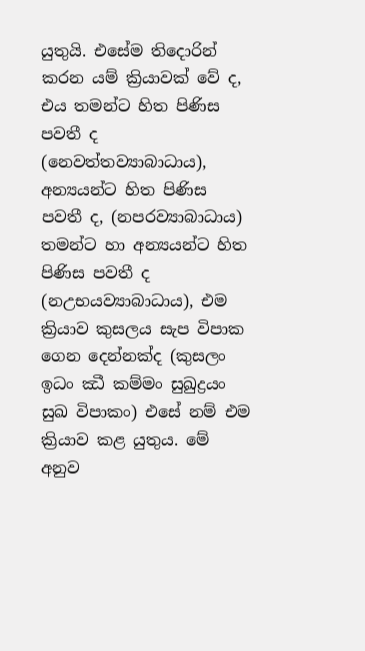යුතුයි. එසේම තිදොරින් කරන යම් ක්‍රියාවක් වේ ද, එය තමන්ට හිත පිණිස පවතී ද (නෙවත්තව්‍යාබාධාය), අන්‍යයන්ට හිත පිණිස පවතී ද, (නපරව්‍යාබාධාය) තමන්ට හා අන්‍යයන්ට හිත පිණිස පවතී ද (නඋභයව්‍යාබාධාය), එම ක්‍රියාව කුසලය සැප විපාක ගෙන දෙන්නක්ද (කුසලං ඉධං ඣී කම්මං සුඛුද්‍රයං සුඛ විපාකං) එසේ නම් එම ක්‍රියාව කළ යුතුය. මේ අනුව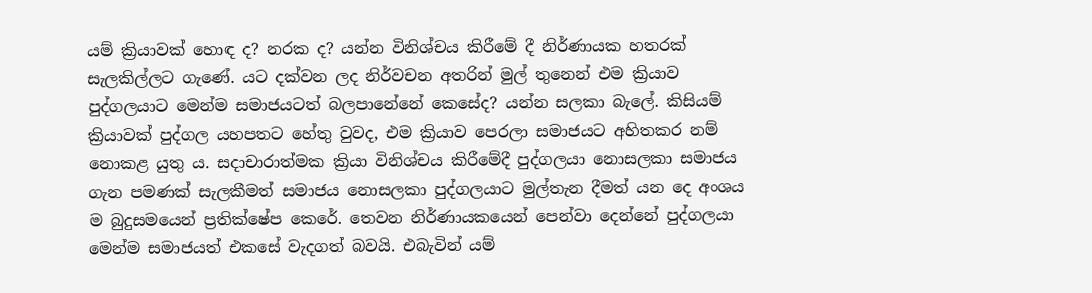යම් ක්‍රියාවක් හොඳ ද? නරක ද? යන්න විනිශ්චය කිරීමේ දී නිර්ණායක හතරක් සැලකිල්ලට ගැණේ. යට දක්වන ලද නිර්වචන අතරින් මුල් තුනෙන් එම ක්‍රියාව පුද්ගලයාට මෙන්ම සමාජයටත් බලපානේනේ කෙසේද? යන්න සලකා බැලේ. කිසියම් ක්‍රියාවක් පුද්ගල යහපතට හේතු වුවද, එම ක්‍රියාව පෙරලා සමාජයට අහිතකර නම් නොකළ යුතු ය. සදාචාරාත්මක ක්‍රියා විනිශ්චය කිරීමේදී පුද්ගලයා නොසලකා සමාජය ගැන පමණක් සැලකීමත් සමාජය නොසලකා පුද්ගලයාට මුල්තැන දීමත් යන දෙ අංශය ම බුදුසමයෙන් ප්‍රතික්ෂේප කෙරේ. තෙවන නිර්ණායකයෙන් පෙන්වා දෙන්නේ පුද්ගලයා මෙන්ම සමාජයත් එකසේ වැදගත් බවයි. එබැවින් යම්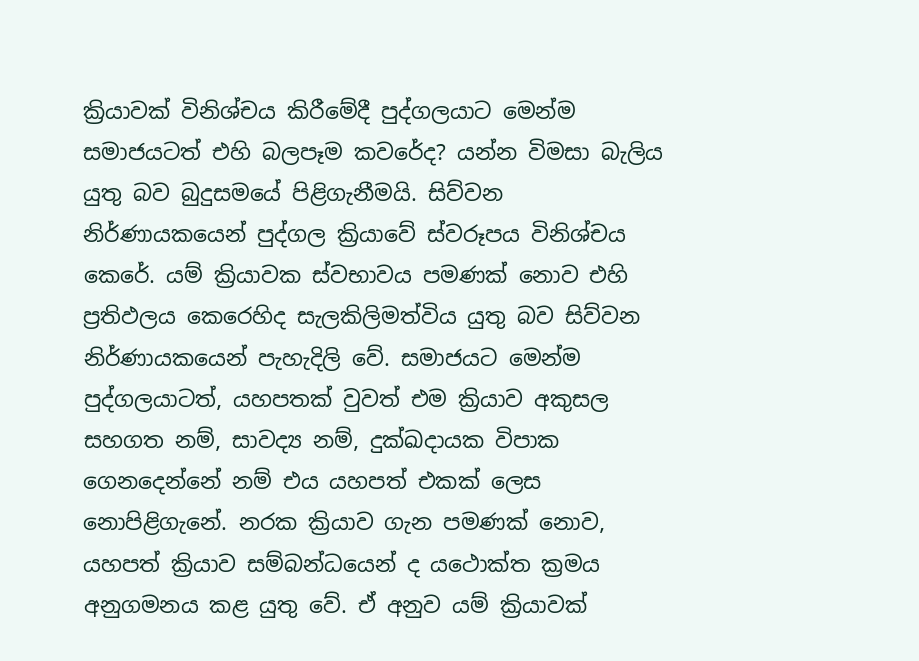ක්‍රියාවක් විනිශ්චය කිරීමේදී පුද්ගලයාට මෙන්ම සමාජයටත් එහි බලපෑම කවරේද? යන්න විමසා බැලිය යුතු බව බුදුසමයේ පිළිගැනීමයි. සිව්වන නිර්ණායකයෙන් පුද්ගල ක්‍රියාවේ ස්වරූපය විනිශ්චය කෙරේ. යම් ක්‍රියාවක ස්වභාවය පමණක් නොව එහි ප්‍රතිඵලය කෙරෙහිද සැලකිලිමත්විය යුතු බව සිව්වන නිර්ණායකයෙන් පැහැදිලි වේ. සමාජයට මෙන්ම පුද්ගලයාටත්, යහපතක් වුවත් එම ක්‍රියාව අකුසල සහගත නම්, සාවද්‍ය නම්, දුක්ඛදායක විපාක ගෙනදෙන්නේ නම් එය යහපත් එකක් ලෙස නොපිළිගැනේ. නරක ක්‍රියාව ගැන පමණක් නොව, යහපත් ක්‍රියාව සම්බන්ධයෙන් ද යථොක්ත ක්‍රමය අනුගමනය කළ යුතු වේ. ඒ අනුව යම් ක්‍රියාවක්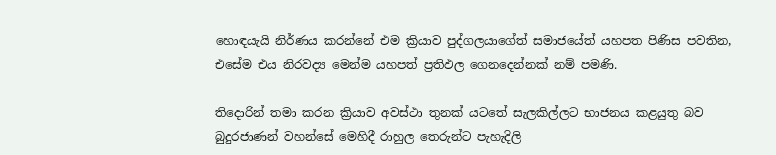හොඳයැයි නිර්ණය කරන්නේ එම ක්‍රියාව පුද්ගලයාගේත් සමාජයේත් යහපත පිණිස පවතින, එසේම එය නිරවද්‍ය මෙන්ම යහපත් ප්‍රතිඵල ගෙනදෙන්නක් නම් පමණි.

තිදොරින් තමා කරන ක්‍රියාව අවස්ථා තුනක් යටතේ සැලකිල්ලට භාජනය කළයුතු බව බුදුරජාණන් වහන්සේ මෙහිදී රාහුල තෙරුන්ට පැහැදිලි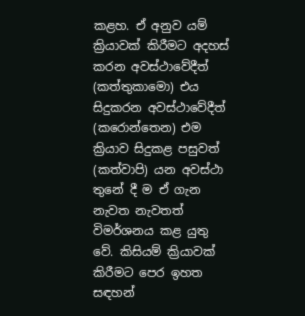කළහ. ඒ අනුව යම් ක්‍රියාවක් කිරීමට අදහස් කරන අවස්ථාවේදීත් (කත්තුකාමො) එය සිදුකරන අවස්ථාවේදීත් (කරොන්තෙන) එම ක්‍රියාව සිදුකළ පසුවත් (කත්වාපි) යන අවස්ථා තුනේ දී ම ඒ ගැන නැවත නැවතත් විමර්ශනය කළ යුතු වේ. කිසියම් ක්‍රියාවක් කිරීමට පෙර ඉහත සඳහන්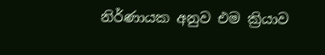නිර්ණායක අනුව එම ක්‍රියාව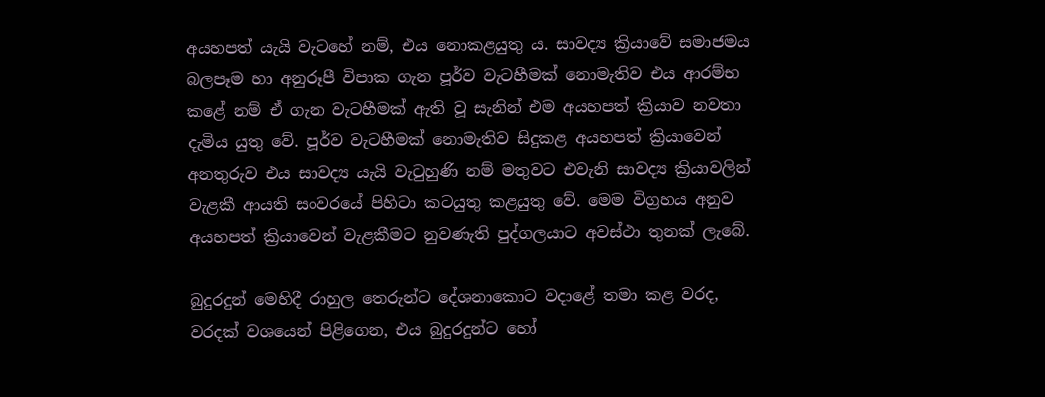අයහපත් යැයි වැටහේ නම්, එය නොකළයුතු ය. සාවද්‍ය ක්‍රියාවේ සමාජමය බලපෑම හා අනුරූපී විපාක ගැන පූර්ව වැටහීමක් නොමැතිව එය ආරම්භ කළේ නම් ඒ ගැන වැටහීමක් ඇති වූ සැනින් එම අයහපත් ක්‍රියාව නවතා දැමිය යුතු වේ. පූර්ව වැටහීමක් නොමැතිව සිදුකළ අයහපත් ක්‍රියාවෙන් අනතුරුව එය සාවද්‍ය යැයි වැටුහුණි නම් මතුවට එවැනි සාවද්‍ය ක්‍රියාවලින් වැළකී ආයති සංවරයේ පිහිටා කටයුතු කළයුතු වේ. මෙම විග්‍රහය අනුව අයහපත් ක්‍රියාවෙන් වැළකීමට නුවණැති පුද්ගලයාට අවස්ථා තුනක් ලැබේ.

බුදුරදුන් මෙහිදී රාහුල තෙරුන්ට දේශනාකොට වදාළේ තමා කළ වරද, වරදක් වශයෙන් පිළිගෙන, එය බුදුරදුන්ට හෝ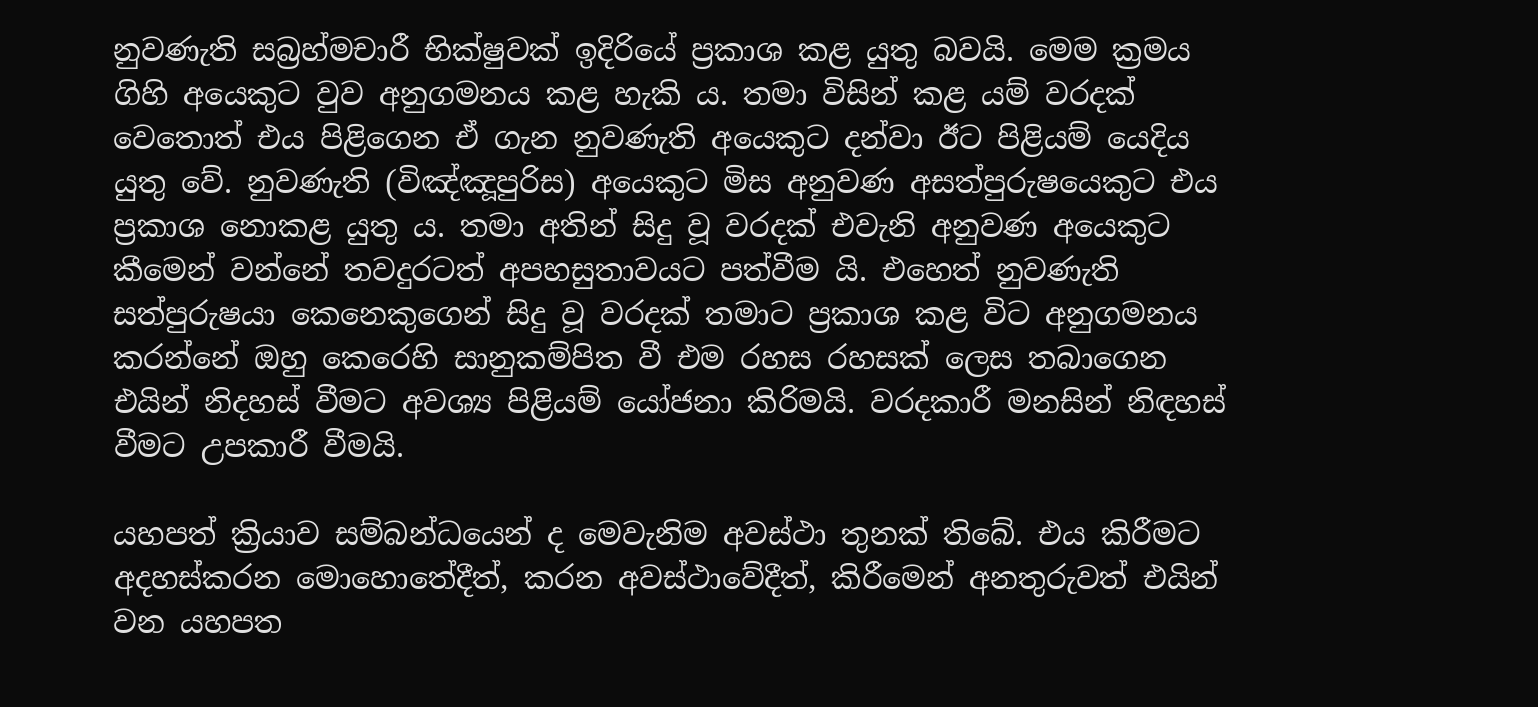නුවණැති සබ්‍රහ්මචාරී භික්ෂුවක් ඉදිරියේ ප්‍රකාශ කළ යුතු බවයි. මෙම ක්‍රමය ගිහි අයෙකුට වුව අනුගමනය කළ හැකි ය. තමා විසින් කළ යම් වරදක් වෙතොත් එය පිළිගෙන ඒ ගැන නුවණැති අයෙකුට දන්වා ඊට පිළියම් යෙදිය යුතු වේ. නුවණැති (විඤ්ඤූපුරිස) අයෙකුට මිස අනුවණ අසත්පුරුෂයෙකුට එය ප්‍රකාශ නොකළ යුතු ය. තමා අතින් සිදු වූ වරදක් එවැනි අනුවණ අයෙකුට කීමෙන් වන්නේ තවදුරටත් අපහසුතාවයට පත්වීම යි. එහෙත් නුවණැති සත්පුරුෂයා කෙනෙකුගෙන් සිදු වූ වරදක් තමාට ප්‍රකාශ කළ විට අනුගමනය කරන්නේ ඔහු කෙරෙහි සානුකම්පිත වී එම රහස රහසක් ලෙස තබාගෙන එයින් නිදහස් වීමට අවශ්‍ය පිළියම් යෝජනා කිරිමයි. වරදකාරී මනසින් නිඳහස් වීමට උපකාරී වීමයි.

යහපත් ක්‍රියාව සම්බන්ධයෙන් ද මෙවැනිම අවස්ථා තුනක් තිබේ. එය කිරීමට අදහස්කරන මොහොතේදීත්, කරන අවස්ථාවේදීත්, කිරීමෙන් අනතුරුවත් එයින් වන යහපත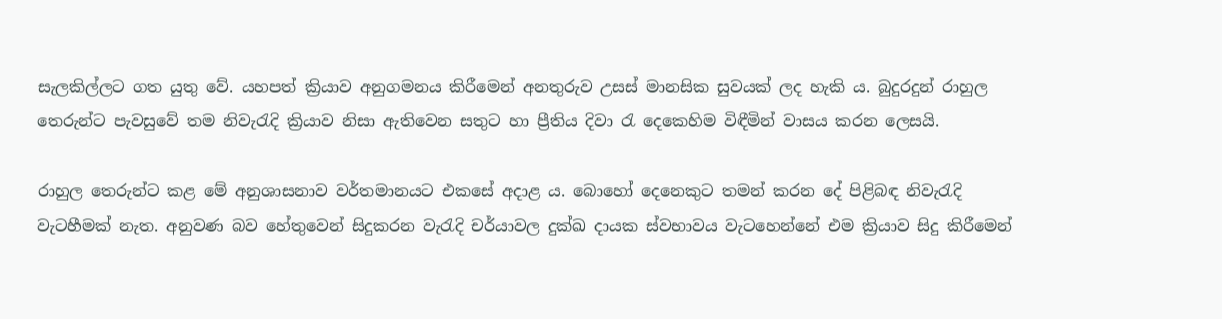සැලකිල්ලට ගත යුතු වේ. යහපත් ක්‍රියාව අනුගමනය කිරීමෙන් අනතුරුව උසස් මානසික සුවයක් ලද හැකි ය. බුදුරදුන් රාහුල තෙරුන්ට පැවසුවේ තම නිවැරැදි ක්‍රියාව නිසා ඇතිවෙන සතුට හා ප්‍රීතිය දිවා රැ දෙකෙහිම විඳීමින් වාසය කරන ලෙසයි.

රාහුල තෙරුන්ට කළ මේ අනුශාසනාව වර්තමානයට එකසේ අදාළ ය. බොහෝ දෙනෙකුට තමන් කරන දේ පිළිබඳ නිවැරැදි වැටහීමක් නැත. අනුවණ බව හේතුවෙන් සිදුකරන වැරැදි චර්යාවල දුක්ඛ දායක ස්වභාවය වැටහෙන්නේ එම ක්‍රියාව සිදු කිරීමෙන්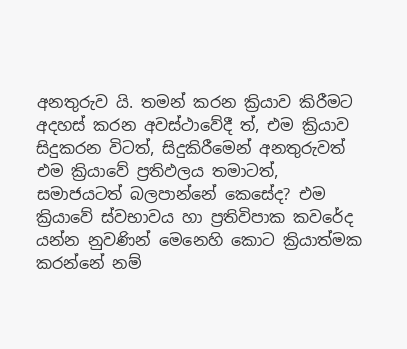අනතුරුව යි. තමන් කරන ක්‍රියාව කිරීමට අදහස් කරන අවස්ථාවේදී ත්, එම ක්‍රියාව සිදුකරන විටත්, සිදුකිරීමෙන් අනතුරුවත් එම ක්‍රියාවේ ප්‍රතිඵලය තමාටත්, සමාජයටත් බලපාන්නේ කෙසේද? එම ක්‍රියාවේ ස්වභාවය හා ප්‍රතිවිපාක කවරේද යන්න නුවණින් මෙනෙහි කොට ක්‍රියාත්මක කරන්නේ නම්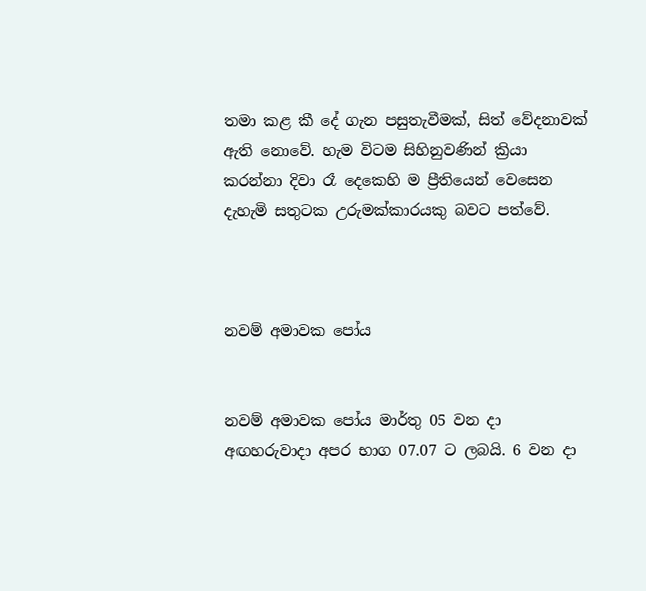තමා කළ කී දේ ගැන පසුතැවීමක්, සිත් වේදනාවක් ඇති නොවේ. හැම විටම සිහිනුවණින් ක්‍රියා කරන්නා දිවා රෑ දෙකෙහි ම ප්‍රීතියෙන් වෙසෙන දැහැමි සතුටක උරුමක්කාරයකු බවට පත්වේ.



නවම් අමාවක පෝය


නවම් අමාවක පෝය මාර්තු 05 වන දා අඟහරුවාදා අපර භාග 07.07 ට ලබයි. 6 වන දා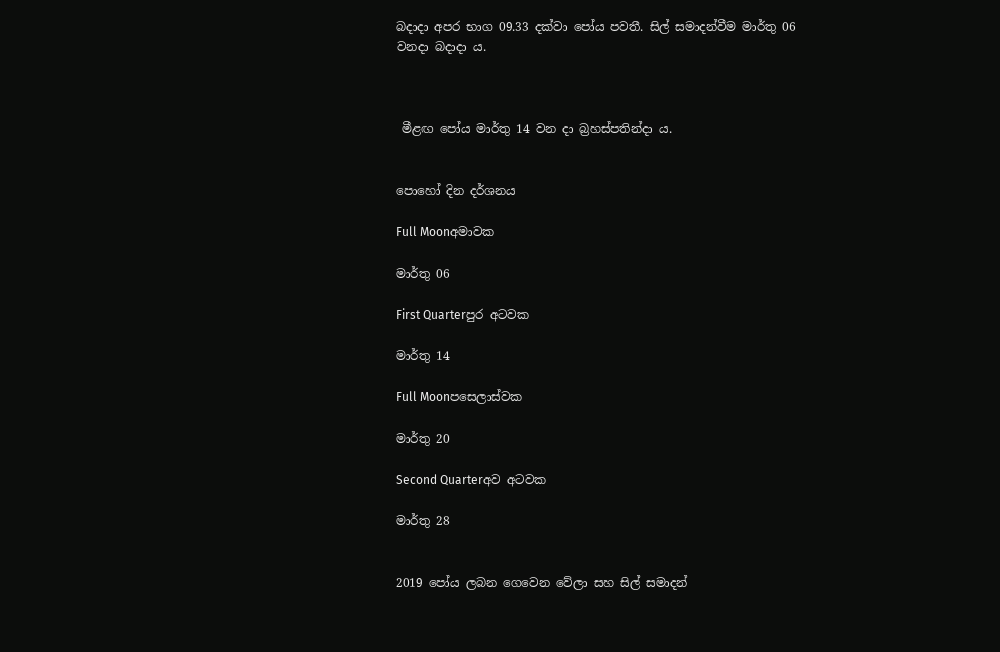බදාදා අපර භාග 09.33 දක්වා පෝය පවතී. සිල් සමාදන්වීම මාර්තු 06 වනදා බදාදා ය.



 මීළඟ පෝය මාර්තු 14 වන දා බ්‍රහස්පතින්දා ය.


පොහෝ දින දර්ශනය

Full Moonඅමාවක

මාර්තු 06

First Quarterපුර අටවක

මාර්තු 14

Full Moonපසෙලාස්වක

මාර්තු 20

Second Quarterඅව අටවක

මාර්තු 28


2019 පෝය ලබන ගෙවෙන වේලා සහ සිල් සමාදන්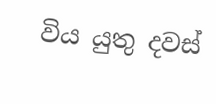විය යුතු දවස්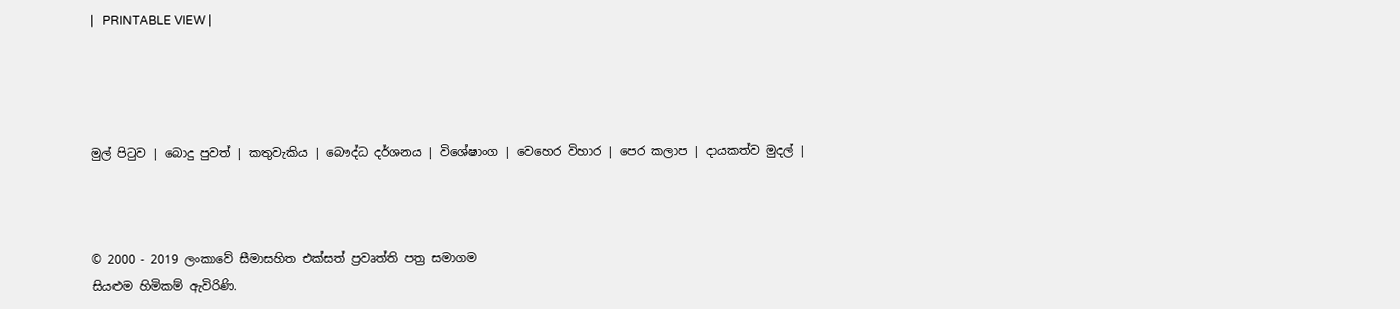|   PRINTABLE VIEW |




මුල් පිටුව | බොදු පුවත් | කතුවැකිය | බෞද්ධ දර්ශනය | විශේෂාංග | වෙහෙර විහාර | පෙර කලාප | දායකත්ව මුදල් |



© 2000 - 2019 ලංකාවේ සීමාසහිත එක්සත් ප්‍රවෘත්ති පත්‍ර සමාගම
සියළුම හිමිකම් ඇවිරිණි.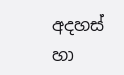අදහස් හා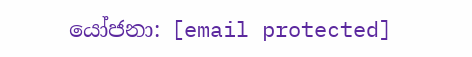යෝජනා: [email protected]